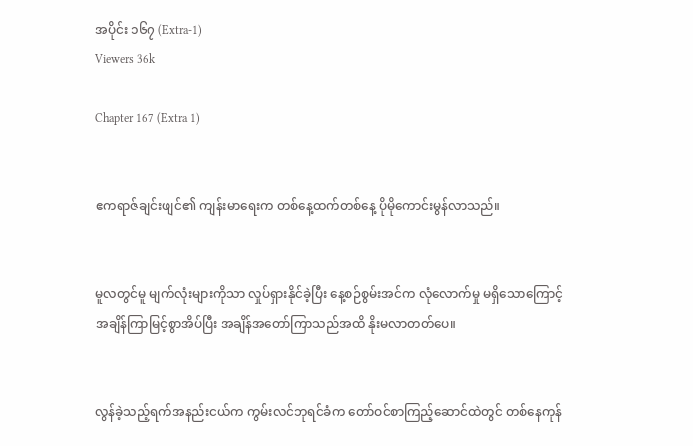အပိုင်း ၁၆၇ (Extra-1)
Viewers 36k

Chapter 167 (Extra 1)


ဧကရာဇ်ချင်းဖျင်၏ ကျန်းမာရေးက တစ်နေ့ထက်တစ်နေ့ ပိုမိုကောင်းမွန်လာသည်။


မူလတွင်မူ မျက်လုံးများကိုသာ လှုပ်ရှားနိုင်ခဲ့ပြီး နေ့စဉ်စွမ်းအင်က လုံလောက်မှု မရှိသောကြောင့် အချိန်ကြာမြင့်စွာအိပ်ပြီး အချိန်အတော်ကြာသည်အထိ နိုးမလာတတ်ပေ။


လွန်ခဲ့သည့်ရက်အနည်းငယ်က ကွမ်းလင်ဘုရင်ခံက တော်ဝင်စာကြည့်ဆောင်ထဲတွင် တစ်နေကုန်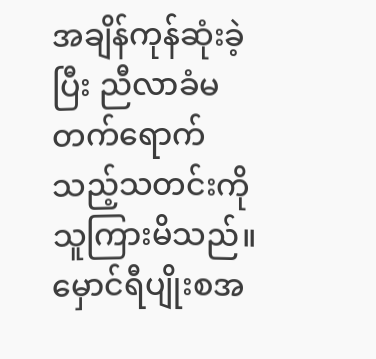အချိန်ကုန်ဆုံးခဲ့ပြီး ညီလာခံမတက်ရောက်သည့်သတင်းကို သူကြားမိသည်။ မှောင်ရီပျိုးစအ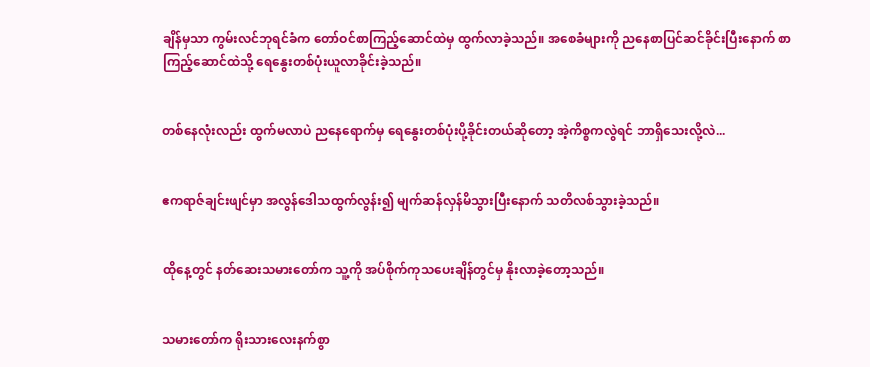ချိန်မှသာ ကွမ်းလင်ဘုရင်ခံက တော်ဝင်စာကြည့်ဆောင်ထဲမှ ထွက်လာခဲ့သည်။ အစေခံများကို ညနေစာပြင်ဆင်ခိုင်းပြီးနောက် စာကြည့်ဆောင်ထဲသို့ ရေနွေးတစ်ပုံးယူလာ‌ခိုင်းခဲ့သည်။


တစ်နေလုံးလည်း ထွက်မလာပဲ ညနေရောက်မှ ရေနွေးတစ်ပုံးပို့ခိုင်းတယ်ဆိုတော့ အဲ့ကိစ္စကလွဲရင် ဘာရှိသေးလို့လဲ...


ဧကရာဇ်ချင်းဖျင်မှာ အလွန်ဒေါသထွက်လွန်း၍ မျက်ဆန်လှန်မိသွားပြီးနောက် သတိလစ်သွားခဲ့သည်။


ထိုနေ့တွင် နတ်ဆေးသမားတော်က သူ့ကို အပ်စိုက်ကုသပေးချိန်တွင်မှ နိုးလာခဲ့တော့သည်။


သမားတော်က ရိုးသားလေးနက်စွာ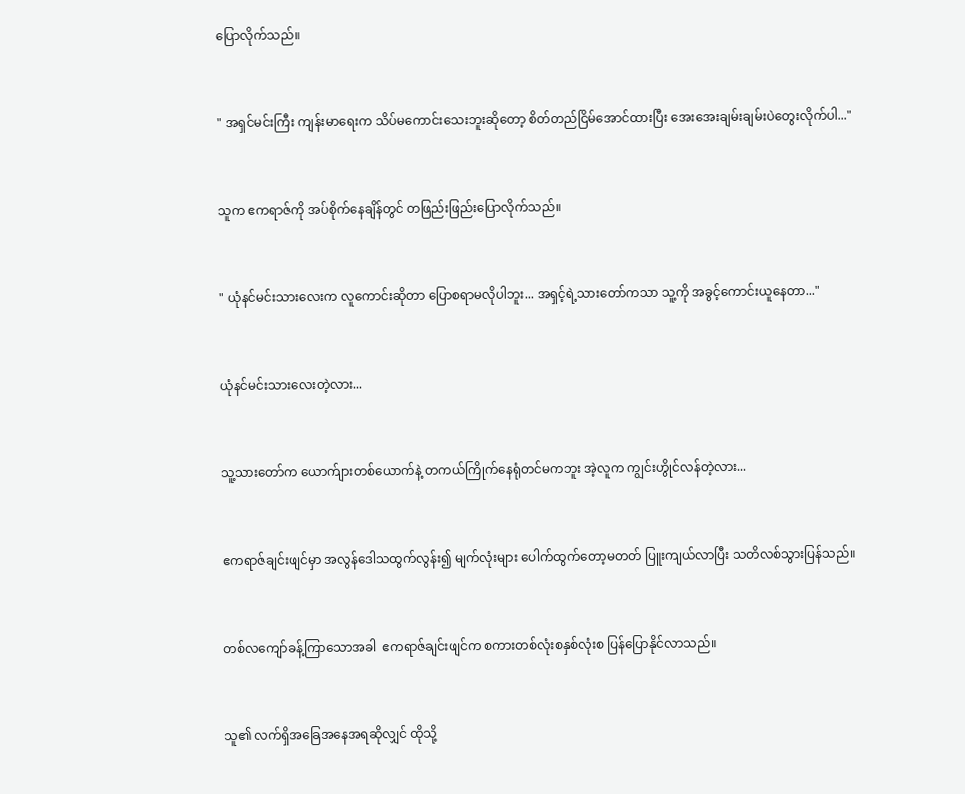ပြောလိုက်သည်။


" အရှင်မင်းကြီး ကျန်းမာရေးက သိပ်မကောင်းသေးဘူးဆိုတော့ စိတ်‌တည်ငြိမ်အောင်ထားပြီး အေးအေးချမ်းချမ်းပဲတွေးလိုက်ပါ..."


သူက ဧကရာဇ်ကို အပ်စိုက်နေချိန်တွင် တဖြည်းဖြည်းပြောလိုက်သည်။


" ယုံနင်မင်းသားလေးက လူကောင်းဆိုတာ ပြောစရာမလိုပါဘူး... အရှင့်ရဲ့သားတော်ကသာ သူ့ကို အခွင့်ကောင်းယူနေတာ..."


ယုံနင်မင်းသားလေးတဲ့လား...


သူ့သားတော်က ယောက်ျားတစ်ယောက်နဲ့ တကယ်ကြိုက်နေရုံတင်မကဘူး အဲ့လူက ကျွင်းဟွိုင်လန်တဲ့လား...


ဧကရာဇ်ချင်းဖျင်မှာ အလွန်ဒေါသထွက်လွန်း၍ မျက်လုံးများ ပေါက်ထွက်တော့မတတ် ပြူးကျယ်လာပြီး သတိလစ်သွားပြန်သည်။


တစ်လကျော်ခန့်ကြာသောအခါ  ဧကရာဇ်ချင်းဖျင်က စကားတစ်လုံးစနှစ်လုံးစ ပြန်ပြောနိုင်လာသည်။


သူ၏ လက်ရှိအခြေအနေအရဆိုလျှင် ထိုသို့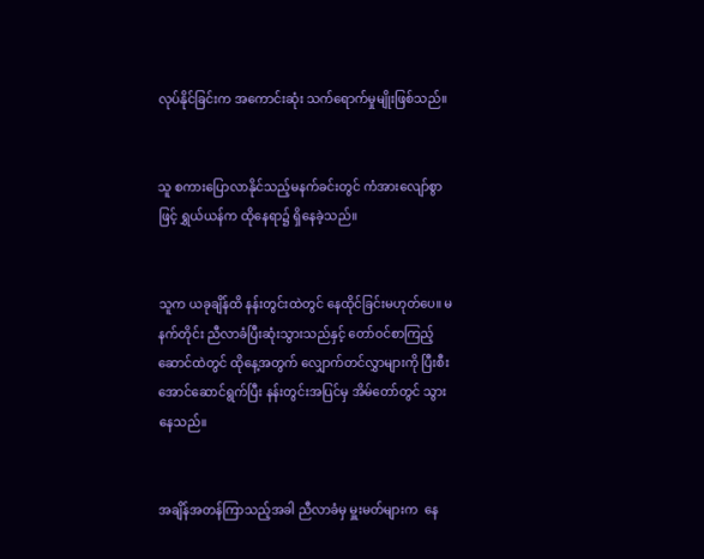လုပ်နိုင်ခြင်းက အကောင်းဆုံး သက်ရောက်မှုမျိုးဖြစ်သည်။


သူ စကားပြောလာနိုင်သည့်မနက်ခင်းတွင် ကံအားလျော်စွာဖြင့် ရွှယ်ယန်က ထိုနေရာ၌ ရှိနေခဲ့သည်။


သူက ယခုချိန်ထိ နန်းတွင်းထဲတွင် နေထိုင်ခြင်းမဟုတ်ပေ။ မနက်တိုင်း ညီလာခံပြီးဆုံးသွားသည်နှင့် တော်ဝင်စာကြည့်ဆောင်ထဲတွင် ထိုနေ့အတွက် လျှောက်တင်လွှာများကို ပြီးစီးအောင်ဆောင်ရွက်ပြီး နန်းတွင်းအပြင်မှ အိမ်တော်တွင် သွားနေသည်။


အချိန်အတန်ကြာသည့်အခါ ညီလာခံမှ မှူးမတ်များက  နေ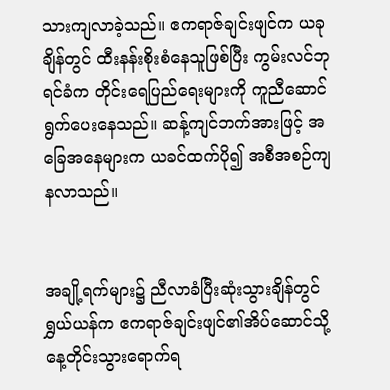သားကျလာခဲ့သည်။ ဧကရာဇ်ချင်းဖျင်က ယခုချိန်တွင် ထီးနန်းစိုးစံနေသူဖြစ်ပြီး ကွမ်းလင်ဘုရင်ခံက တိုင်းရေပြည်ရေးများကို ကူညီဆောင်ရွက်ပေးနေသည်။ ဆန့်ကျင်ဘက်အားဖြင့် အခြေအနေများက ယခင်ထက်ပို၍ အစီအစဉ်ကျနလာသည်။


အချို့ရက်များ၌ ညီလာခံပြီးဆုံးသွားချိန်တွင် ရွှယ်ယန်က ဧကရာဇ်ချင်းဖျင်၏အိပ်ဆောင်သို့ နေ့တိုင်းသွားရောက်ရ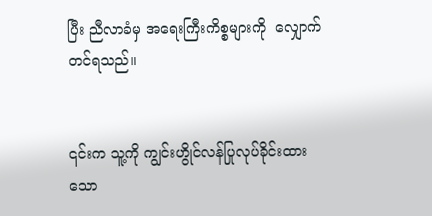ပြီး ညီလာခံမှ အရေးကြီးကိစ္စများကို  လျှောက်တင်ရသည်။


၎င်းက သူ့ကို ကျွင်းဟွိုင်လန်ပြုလုပ်ခိုင်းထားသော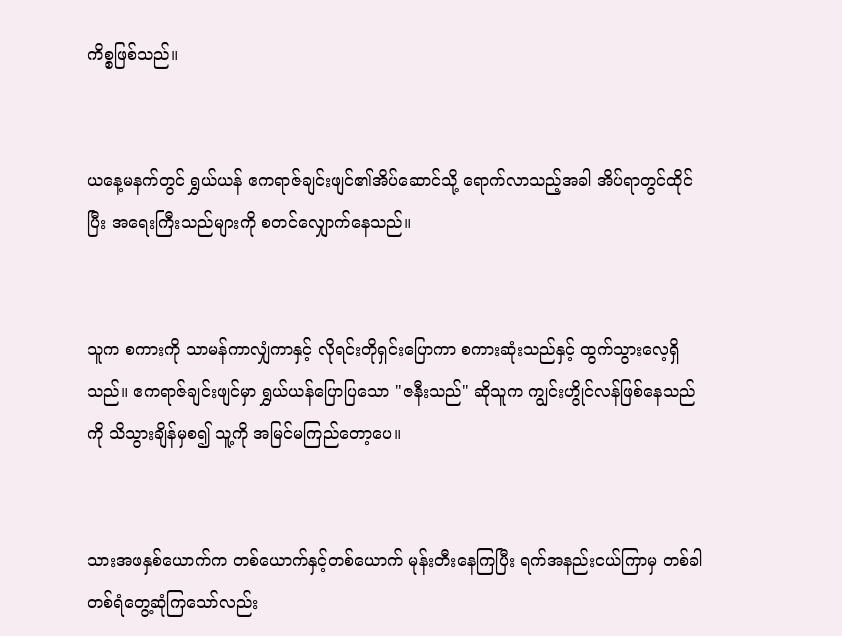ကိစ္စဖြစ်သည်။


ယနေ့မနက်တွင် ရွှယ်ယန် ဧကရာဇ်ချင်းဖျင်၏အိပ်ဆောင်သို့ ရောက်လာသည့်အခါ အိပ်ရာတွင်ထိုင်ပြီး အရေးကြီးသည်များကို စတင်လျှောက်နေသည်။


သူက စကားကို သာမန်ကာလျှံကာနှင့် လိုရင်းတိုရှင်းပြောကာ စကားဆုံးသည်နှင့် ထွက်သွားလေ့ရှိသည်။ ဧကရာဇ်ချင်းဖျင်မှာ ရွှယ်ယန်ပြောပြသော "ဇနီးသည်" ဆိုသူက ကျွင်းဟွိုင်လန်ဖြစ်နေသည်ကို သိသွားချိန်မှစ၍ သူ့ကို အမြင်မကြည်တော့ပေ။


သားအဖနှစ်ယောက်က တစ်ယောက်နှင့်တစ်ယောက် မုန်းတီးနေကြပြီး ရက်အနည်းငယ်ကြာမှ တစ်ခါတစ်ရံတွေ့ဆုံကြသော်လည်း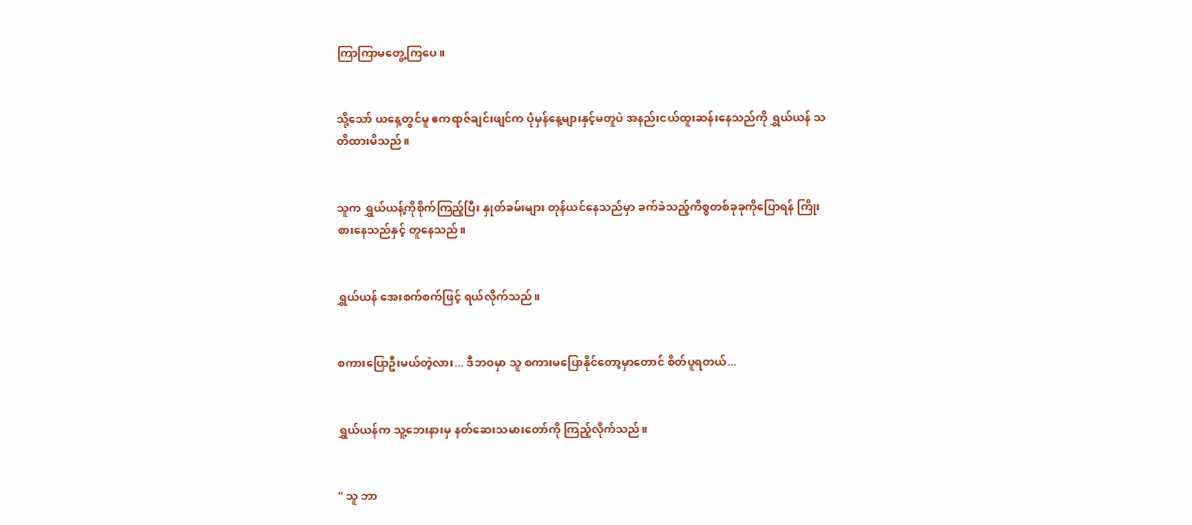ကြာကြာမတွေ့ကြပေ။


သို့သော် ယနေ့တွင်မူ ဧကရာဇ်ချင်းဖျင်က ပုံမှန်နေ့များနှင့်မတူပဲ အနည်းငယ်ထူးဆန်းနေသည်ကို ရွှယ်ယန် သတိထားမိသည်။


သူက ရွှယ်ယန့်ကိုစိုက်ကြည့်ပြီး နှုတ်ခမ်းများ တုန်ယင်နေသည်မှာ ခက်ခဲသည့်ကိစ္စတစ်ခုခုကိုပြောရန် ကြိုးစားနေသည်နှင့် တူနေသည်။


ရွှယ်ယန် အေးစက်စက်ဖြင့် ရယ်လိုက်သည်။


စကားပြောဦးမယ်တဲ့လား... ဒီဘဝမှာ သူ စကားမပြောနိုင်တော့မှာတောင် စိတ်ပူရတယ်...


ရွှယ်ယန်က သူ့ဘေးနားမှ နတ်ဆေးသမားတော်ကို ကြည့်လိုက်သည်။


" သူ ဘာ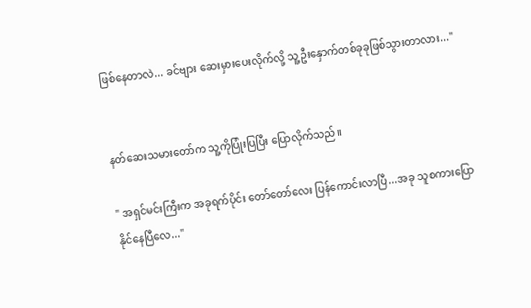ဖြစ်နေတာလဲ... ခင်ဗျား ဆေးမှားပေးလိုက်လို့ သူ့ဦးနှောက်တစ်ခုခုဖြစ်သွားတာလား..."


နတ်ဆေးသမားတော်က သူ့ကိုပြုံးပြပြီး ပြောလိုက်သည်။

" အရှင်မင်းကြီးက အခုရက်ပိုင်း တော်တော်လေး ပြန်ကောင်းလာပြီ...အခု သူစကားပြောနိုင်နေပြီလေ..."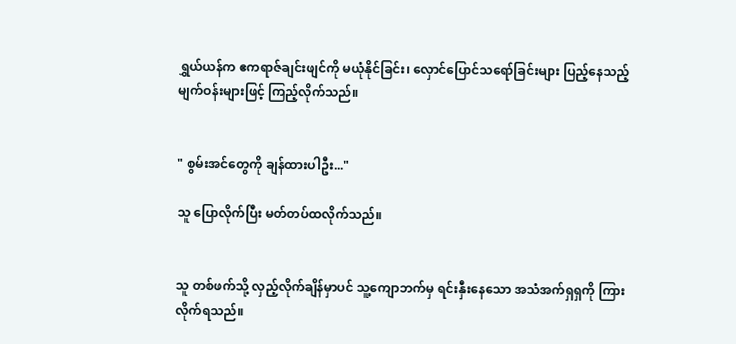ရွှယ်ယန်က ဧကရာဇ်ချင်းဖျင်ကို မယုံနိုင်ခြင်း၊ လှောင်ပြောင်သရော်ခြင်းများ ပြည့်နေသည့် မျက်ဝန်းများဖြင့် ကြည့်လိုက်သည်။


" စွမ်းအင်တွေကို ချန်ထားပါဦး..."

သူ ပြောလိုက်ပြီး မတ်တပ်ထလိုက်သည်။


သူ တစ်ဖက်သို့ လှည့်လိုက်ချိန်မှာပင် သူ့ကျောဘက်မှ ရင်းနှီးနေသော အသံအက်ရှရှကို ကြားလိုက်ရသည်။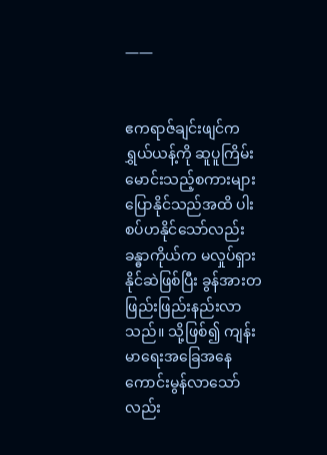——


ဧကရာဇ်ချင်းဖျင်က ရွှယ်ယန့်ကို ဆူပူကြိမ်းမောင်းသည့်စကားများ ပြောနိုင်သည်အထိ ပါးစပ်ဟနိုင်သော်လည်း ခန္ဓာကိုယ်က မလှုပ်ရှားနိုင်ဆဲဖြစ်ပြီး ခွန်အားတဖြည်းဖြည်းနည်းလာသည်။ သို့ဖြစ်၍ ကျန်းမာရေးအခြေအနေ ကောင်းမွန်လာသော်လည်း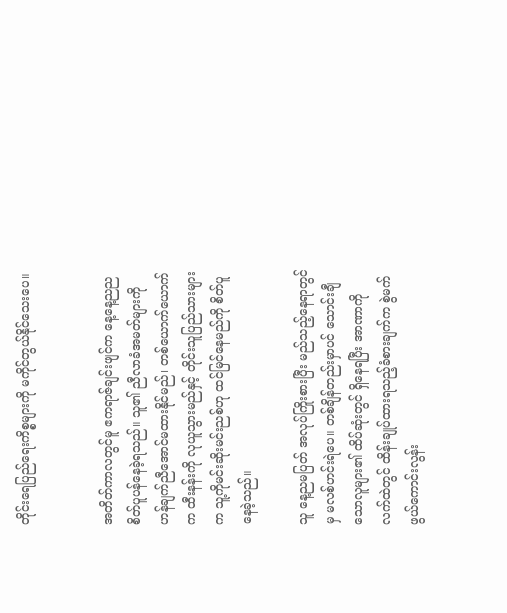တိုင်းရေပြည်ရေးကိစ္စများကို မကိုင်တွယ်နိုင်သေးပေ။


အတိတ်ကာလတွင်မူ ဧကရာဇ်ချင်းဖျင်က နေ့နေ့ညည စိတ်ပူပန်နေခဲ့ရသည်။ သူ၏ ညီလာခံအမတ်များကို ဟန်ချက်ညီအောင်မထားနိုင်မည်၊ တစ်ယောက်ယောက်က ထီးနန်းကို လုယူသွားမည်နှင့် တိုင်းသူပြည်သားများက သူ့ကိုမင်းဆိုးမင်းညစ်ဟု ထင်မြင်နေမည်ကို စိတ်ပူနေခဲ့သည်။

သူ နေ့ညမပြတ် အလုပ်ကြိုးစားပြီး မည်သည့်နေရာတွင်မှ မလစ်ဟင်းရဲပေ။ တစ်ချိန်တည်း‌မှာပင် သောင်းချီသောလူများ၏ ထိပ်ဆုံးတွင် ရှိနေရပြီး အာဏာကို လက်ထဲတွင် ထိန်းချုပ်ထားရသည့်ခံစားချက်က စွဲမက်ဖွယ်ကောင်းလွန်း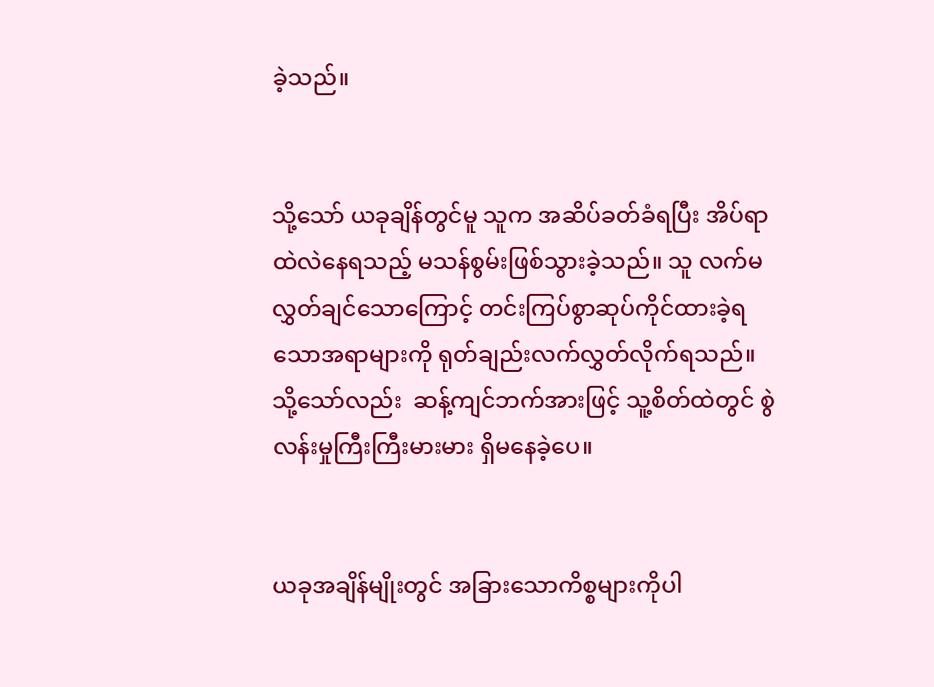ခဲ့သည်။


သို့သော် ယခုချိန်တွင်မူ သူက အဆိပ်ခတ်ခံရပြီး အိပ်ရာထဲလဲနေရသည့် မသန်စွမ်းဖြစ်သွားခဲ့သည်။ သူ လက်မလွှတ်ချင်သောကြောင့် တင်းကြပ်စွာဆုပ်ကိုင်ထားခဲ့ရသောအရာများကို ရုတ်ချည်းလက်လွှတ်လိုက်ရသည်။သို့သော်လည်း  ဆန့်ကျင်ဘက်အားဖြင့် သူ့စိတ်ထဲတွင် စွဲလန်းမှုကြီးကြီးမားမား ရှိမနေခဲ့ပေ။


ယခုအချိန်မျိုးတွင် အခြားသောကိစ္စများကိုပါ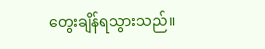တွေးချိန်ရသွားသည်။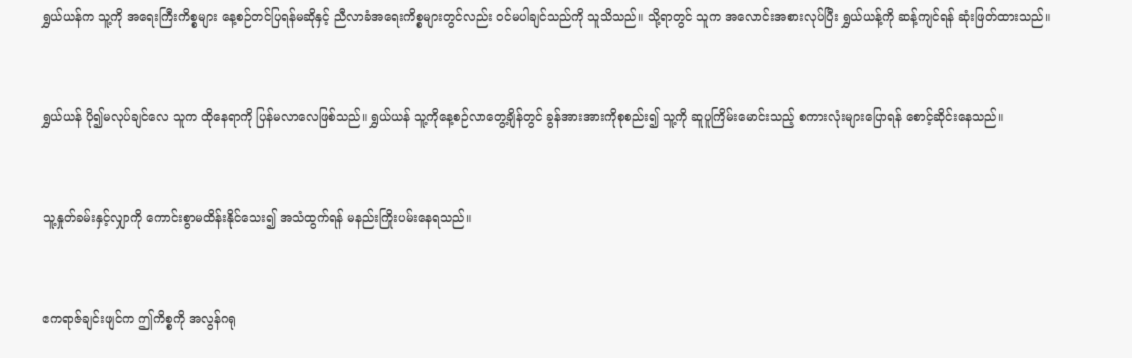ရွှယ်ယန်က သူ့ကို အရေးကြီးကိစ္စများ နေ့စဉ်တင်ပြရန်မဆိုနှင့် ညီလာခံအရေးကိစ္စများတွင်လည်း ဝင်မပါချင်သည်ကို သူသိသည်။ သို့ရာတွင် သူက အလောင်းအစားလုပ်ပြီး ရွှယ်ယန့်ကို ဆန့်ကျင်ရန် ဆုံးဖြတ်ထားသည်။


ရွှယ်ယန် ပို၍မလုပ်ချင်လေ သူက ထိုနေရာကို ပြန်မလာလေဖြစ်သည်။ ရွှယ်ယန် သူ့ကိုနေ့စဉ်လာတွေ့ချိန်တွင် ခွန်အားအားကိုစုစည်း၍ သူ့ကို ဆူပူကြိမ်းမောင်းသည့် စကားလုံးများပြောရန် စောင့်ဆိုင်းနေသည်။


သူ့နှုတ်ခမ်းနှင့်လျှာကို ကောင်းစွာမထိန်းနိုင်သေး၍ အသံထွက်ရန် မနည်းကြိုးပမ်းနေရသည်။


ဧကရာဇ်ချင်းဖျင်က ဤကိစ္စကို အလွန်ဂရု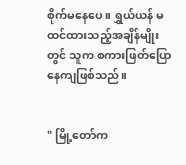စိုက်မနေပေ။ ရွှယ်ယန် မထင်ထားသည့်အချိန်မျိုးတွင် သူက စကားဖြတ်ပြောနေကျဖြစ်သည်။


" မြို့တော်က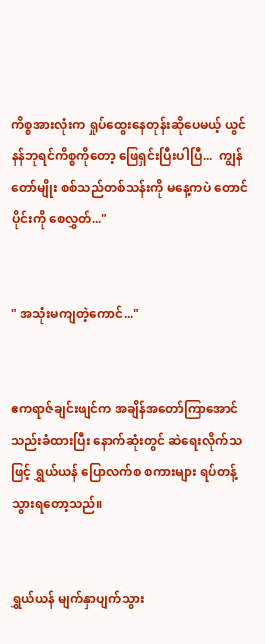ကိစ္စအားလုံးက ရှုပ်ထွေးနေတုန်းဆိုပေမယ့် ယွင်နန်ဘုရင်ကိစ္စကိုတော့ ဖြေရှင်းပြီးပါပြီ...  ကျွန်တော်မျိုး စစ်သည်တစ်သန်းကို မနေ့ကပဲ တောင်ပိုင်းကို စေလွှတ်..."


" အသုံးမကျတဲ့ကောင်..."


ဧကရာဇ်ချင်းဖျင်က အချိန်အတော်ကြာအောင် သည်းခံထားပြီး နောက်ဆုံးတွင် ဆဲရေးလိုက်သဖြင့် ရွှယ်ယန် ပြောလက်စ စကားများ ရပ်တန့်သွားရတော့သည်။


ရွှယ်ယန် မျက်နှာပျက်သွား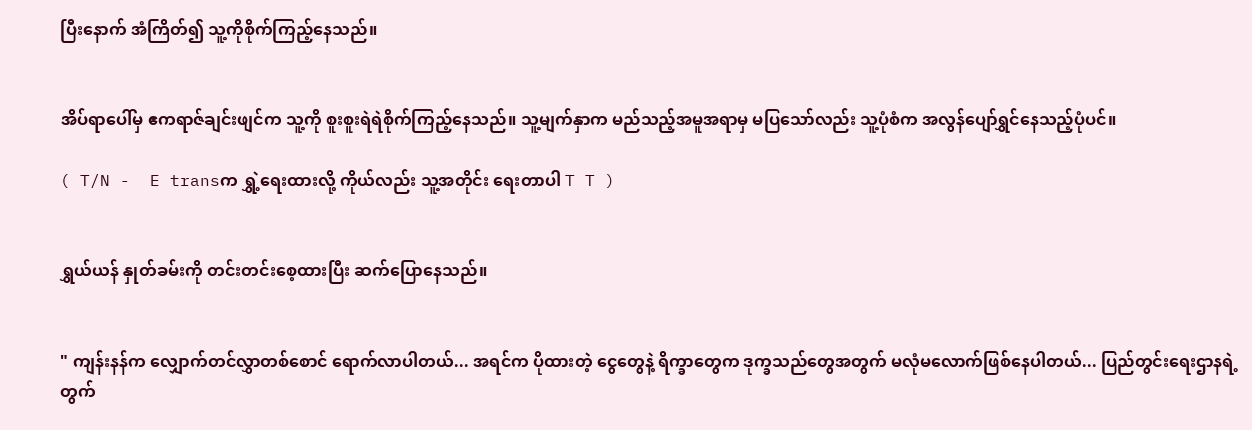ပြီးနောက် အံကြိတ်၍ သူ့ကိုစိုက်ကြည့်နေသည်။


အိပ်ရာပေါ်မှ ဧကရာဇ်ချင်းဖျင်က သူ့ကို စူးစူးရဲရဲစိုက်ကြည့်နေသည်။ သူ့မျက်နှာက မည်သည့်အမူအရာမှ မပြသော်လည်း သူ့ပုံစံက အလွန်ပျော်ရွှင်နေသည့်ပုံပင်။

( T/N -  E transက ရွှဲ့ရေးထားလို့ ကိုယ်လည်း သူ့အတိုင်း ရေးတာပါ T T )


ရွှယ်ယန် နှုတ်ခမ်းကို တင်းတင်းစေ့ထားပြီး ဆက်ပြောနေသည်။


" ကျန်းနန်က လျှောက်တင်လွှာတစ်စောင် ရောက်လာပါတယ်... အရင်က ပိုထားတဲ့ ငွေတွေနဲ့ ရိက္ခာတွေက ဒုက္ခသည်တွေအတွက် မလုံမလောက်ဖြစ်နေပါတယ်... ပြည်တွင်းရေးဌာနရဲ့ တွက်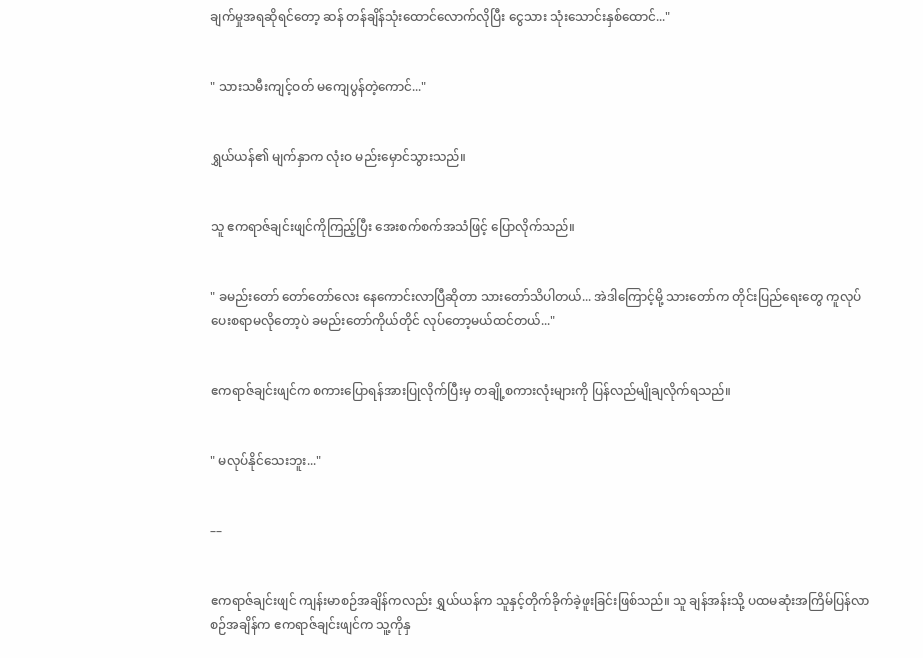ချက်မှုအရဆိုရင်တော့ ဆန် တန်ချိန်သုံးထောင်လောက်လိုပြီး ငွေသား သုံးသောင်းနှစ်ထောင်..."


" သားသမီးကျင့်ဝတ် မကျေပွန်တဲ့ကောင်..."


ရွှယ်ယန်၏ မျက်နှာက လုံးဝ မည်းမှောင်သွားသည်။


သူ ဧကရာဇ်ချင်းဖျင်ကိုကြည့်ပြီး အေးစက်စက်အသံဖြင့် ပြောလိုက်သည်။


" ခမည်းတော် တော်တော်လေး နေကောင်းလာပြီဆိုတာ သားတော်သိပါတယ်... အဲဒါကြောင့်မို့ သားတော်က တိုင်းပြည်ရေးတွေ ကူလုပ်ပေးစရာမလိုတော့ပဲ ခမည်းတော်ကိုယ်တိုင် လုပ်တော့မယ်ထင်တယ်..."


ဧကရာဇ်ချင်းဖျင်က စကားပြောရန်အားပြုလိုက်ပြီးမှ တချို့စကားလုံးများကို ပြန်လည်မျိုချလိုက်ရသည်။


" မလုပ်နိုင်သေးဘူး..."


––


ဧကရာဇ်ချင်းဖျင် ကျန်းမာစဉ်အချိန်ကလည်း ရွှယ်ယန်က သူနှင့်တိုက်ခိုက်ခဲ့ဖူးခြင်းဖြစ်သည်။ သူ ချန်အန်းသို့ ပထမဆုံးအကြိမ်ပြန်လာစဉ်အချိန်က ဧကရာဇ်ချင်းဖျင်က သူ့ကိုနှ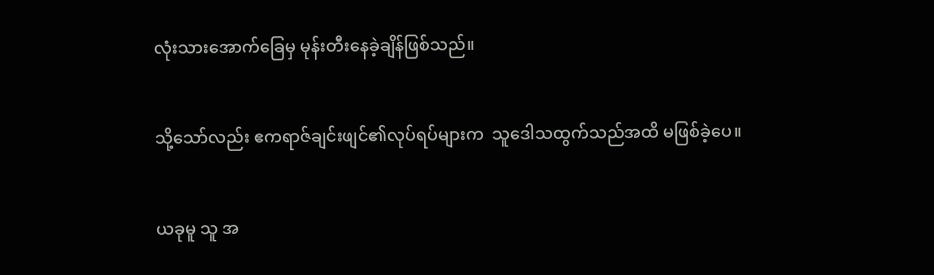လုံးသားအောက်ခြေမှ မုန်းတီးနေခဲ့ချိန်ဖြစ်သည်။


သို့သော်လည်း ဧကရာဇ်ချင်းဖျင်၏လုပ်ရပ်များက  သူဒေါသထွက်သည်အထိ မဖြစ်ခဲ့ပေ။


ယခုမူ သူ အ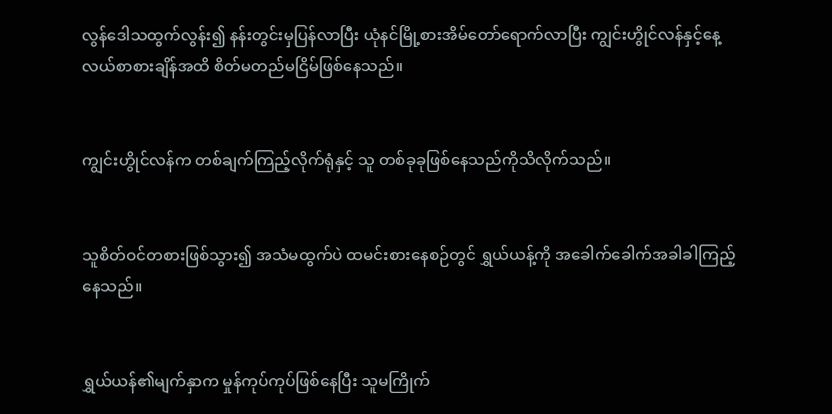လွန်ဒေါသထွက်လွန်း၍ နန်းတွင်းမှပြန်လာပြီး ယုံနင်မြို့စားအိမ်တော်ရောက်လာပြီး ကျွင်းဟွိုင်လန်နှင့်နေ့လယ်စာစားချိန်အထိ စိတ်မတည်မငြိမ်ဖြစ်နေသည်။


ကျွင်းဟွိုင်လန်က တစ်ချက်ကြည့်လိုက်ရုံနှင့် သူ တစ်ခုခုဖြစ်နေသည်ကိုသိလိုက်သည်။


သူစိတ်ဝင်တစားဖြစ်သွား၍ အသံမထွက်ပဲ ထမင်းစားနေစဉ်တွင် ရွှယ်ယန့်ကို အခေါက်ခေါက်အခါခါကြည့်နေသည်။


ရွှယ်ယန်၏မျက်နှာက မှုန်ကုပ်ကုပ်ဖြစ်နေပြီး သူမကြိုက်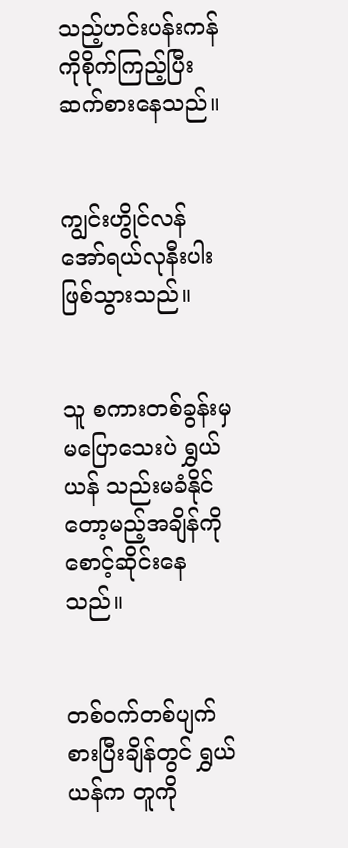သည့်ဟင်းပန်းကန်ကိုစိုက်ကြည့်ပြီး ဆက်စားနေသည်။


ကျွင်းဟွိုင်လန် အော်ရယ်လုနီးပါးဖြစ်သွားသည်။


သူ စကားတစ်ခွန်းမှ မပြောသေးပဲ ရွှယ်ယန် သည်းမခံနိုင်တော့မည့်အချိန်ကို စောင့်ဆိုင်းနေသည်။


တစ်ဝက်တစ်ပျက်စားပြီးချိန်တွင် ရွှယ်ယန်က တူကို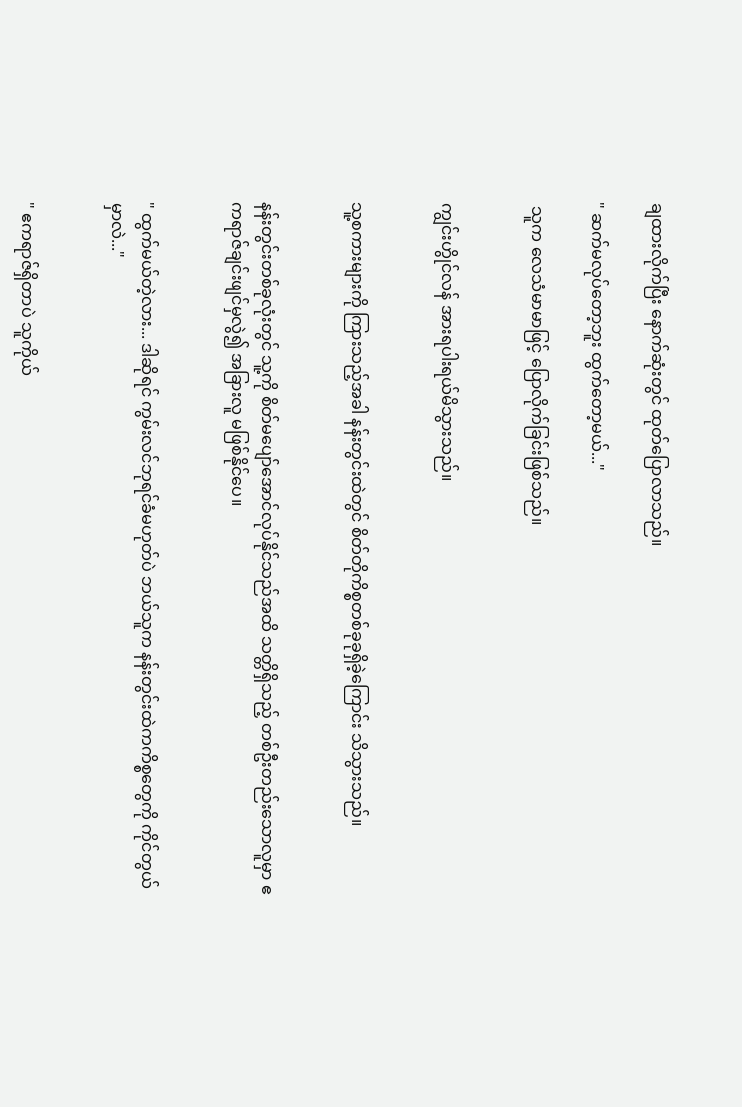ချထားလိုက်ပြီး နောက်ဆုံးတွင် ထုတ်ပြောလာသည်။

" ဆက်မလုပ်တော့ဘူး ထွက်တော့မယ်..."

 သူက လေသံမာမာဖြင့် ပြောလိုက်ခြင်းဖြစ်သည်။


ကျွင်းဟွိုင်လန် အားရပါးရယ်မိသွားသည်။


သူ့စကားများကို ကြားသည့်အခါ နန်းတွင်းထဲတွင် စိတ်တိုကိစ္စတစ်ခုခုရှိခဲ့ကြောင်း သိသွားသည်။


နန်းတွင်းတစ်ခုလုံးတွင် သူ့ကို စိတ်မပျော်အောင်လုပ်နိုင်သည်အထိ သတ္တိရှိသည့် တစ်ဦးတည်းသောလူမှာ ဧကရာဇ်ချင်းဖျင်မှလွဲ၍ အခြားလူ မဖြစ်နိုင်ပေ။


" ထွက်မယ်တဲ့လား... ဒါဆိုရင် ကွမ်းလင်ဘုရင်ခံမဟုတ်ပဲ ဘယ်သူက နန်းတွင်းထဲကကိစ္စတွေကို ကိုင်တွယ်မှာလဲ..."


" ဧကရာဇ်ရှိတာပဲ သူကိုယ်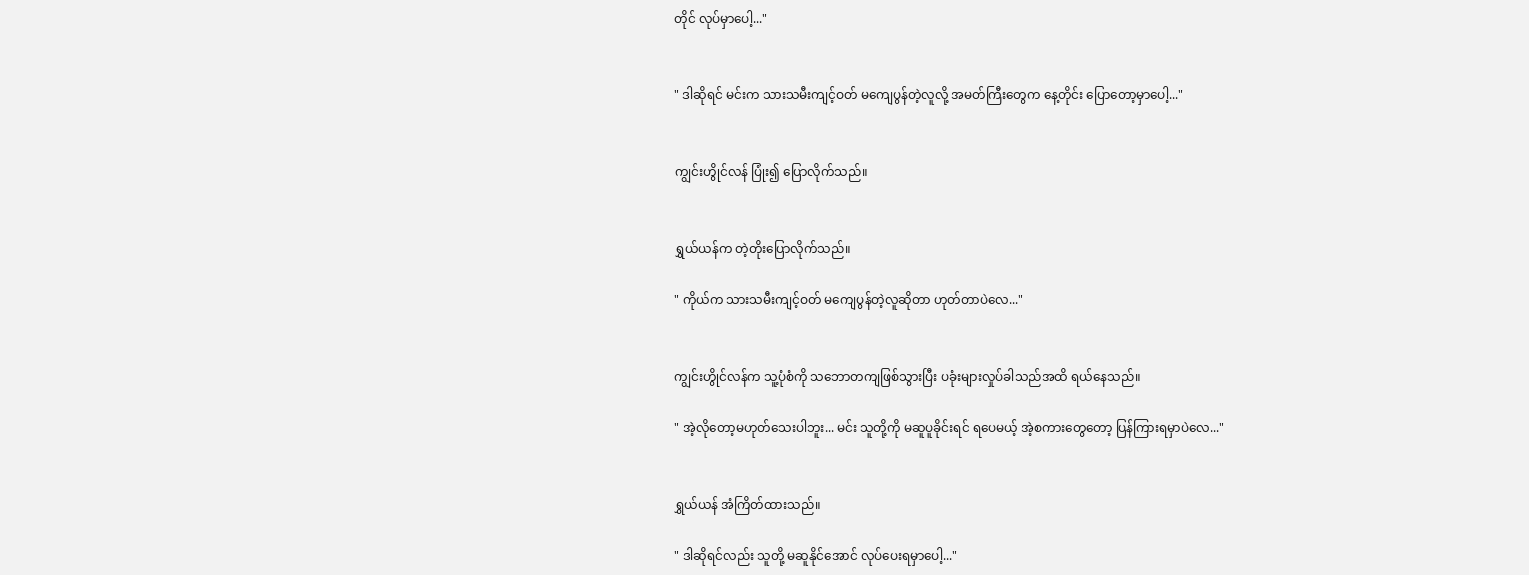တိုင် လုပ်မှာပေါ့..."


" ဒါဆိုရင် မင်းက သားသမီးကျင့်ဝတ် မကျေပွန်တဲ့လူလို့ အမတ်ကြီးတွေက နေ့တိုင်း ပြောတော့မှာပေါ့..."


ကျွင်းဟွိုင်လန် ပြုံး၍ ပြောလိုက်သည်။


ရွှယ်ယန်က တဲ့တိုးပြောလိုက်သည်။

" ကိုယ်က သားသမီးကျင့်ဝတ် မကျေပွန်တဲ့လူဆိုတာ ဟုတ်တာပဲလေ..."


ကျွင်းဟွိုင်လန်က သူ့ပုံစံကို သဘောတကျဖြစ်သွားပြီး ပခုံးများလှုပ်ခါသည်အထိ ရယ်နေသည်။

" အဲ့လိုတော့မဟုတ်သေးပါဘူး... မင်း သူတို့ကို မဆူပူခိုင်းရင် ရပေမယ့် အဲ့စကားတွေတော့ ပြန်ကြားရမှာပဲလေ..."


ရွှယ်ယန် အံကြိတ်ထားသည်။

" ဒါဆိုရင်လည်း သူတို့ မဆူနိုင်အောင် လုပ်ပေးရမှာပေါ့..."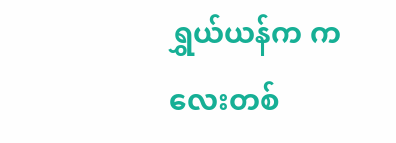ရွှယ်ယန်က ကလေးတစ်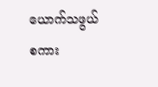ယောက်သဖွယ် စကား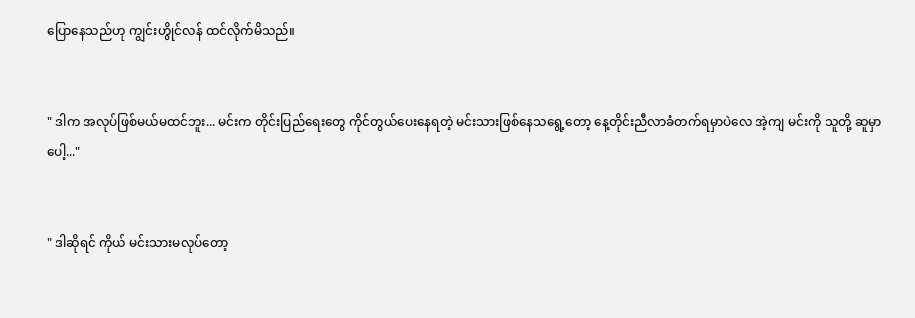ပြောနေသည်ဟု ကျွင်းဟွိုင်လန် ထင်လိုက်မိသည်။


" ဒါက အလုပ်ဖြစ်မယ်မထင်ဘူး... မင်းက တိုင်းပြည်ရေးတွေ ကိုင်တွယ်ပေးနေရတဲ့ မင်းသားဖြစ်နေသရွေ့တော့ နေ့တိုင်းညီလာခံတက်ရမှာပဲလေ အဲ့ကျ မင်းကို သူတို့ ဆူမှာပေါ့..."


" ဒါဆိုရင် ကိုယ် မင်းသားမလုပ်တော့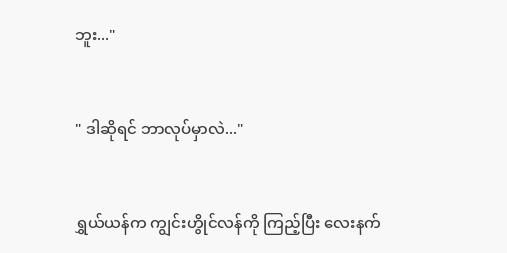ဘူး..."


" ဒါဆိုရင် ဘာလုပ်မှာလဲ..."


ရွှယ်ယန်က ကျွင်းဟွိုင်လန်ကို ကြည့်ပြီး လေးနက်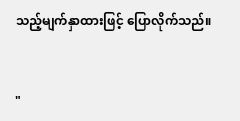သည့်မျက်နှာထားဖြင့် ပြောလိုက်သည်။


"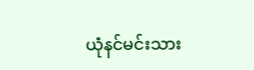ယုံနင်မင်းသား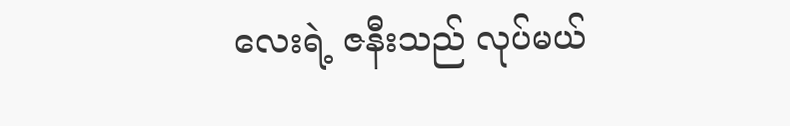လေးရဲ့ ဇနီးသည် လုပ်မယ်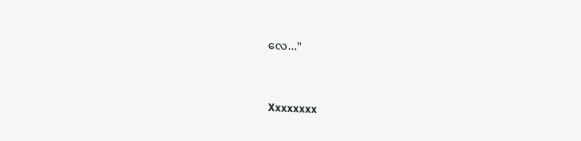လေ..."


Xxxxxxxx